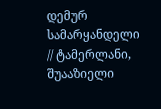დემურ სამარყანდელი // ტამერლანი, შუააზიელი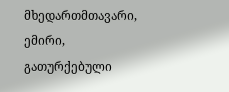მხედართმთავარი, ემირი, გათურქებული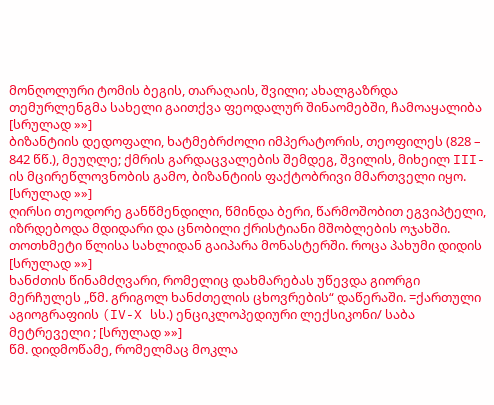მონღოლური ტომის ბეგის, თარაღაის, შვილი; ახალგაზრდა თემურლენგმა სახელი გაითქვა ფეოდალურ შინაომებში, ჩამოაყალიბა [სრულად »»]
ბიზანტიის დედოფალი, ხატმებრძოლი იმპერატორის, თეოფილეს (828 – 842 წწ.), მეუღლე; ქმრის გარდაცვალების შემდეგ, შვილის, მიხეილ III-ის მცირეწლოვნობის გამო, ბიზანტიის ფაქტობრივი მმართველი იყო. [სრულად »»]
ღირსი თეოდორე განწმენდილი, წმინდა ბერი, წარმოშობით ეგვიპტელი, იზრდებოდა მდიდარი და ცნობილი ქრისტიანი მშობლების ოჯახში. თოთხმეტი წლისა სახლიდან გაიპარა მონასტერში. როცა პახუმი დიდის [სრულად »»]
ხანძთის წინამძღვარი, რომელიც დახმარებას უწევდა გიორგი მერჩულეს „წმ. გრიგოლ ხანძთელის ცხოვრების“ დაწერაში. =ქართული აგიოგრაფიის (IV-X სს.) ენციკლოპედიური ლექსიკონი/ საბა მეტრეველი ; [სრულად »»]
წმ. დიდმოწამე, რომელმაც მოკლა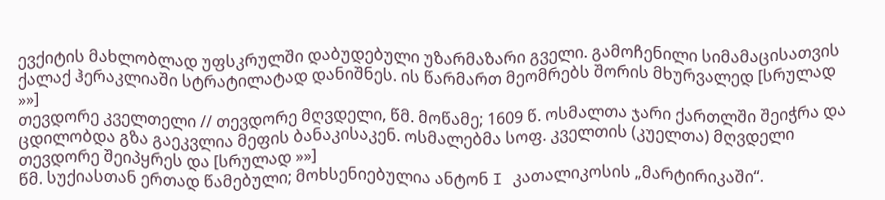ევქიტის მახლობლად უფსკრულში დაბუდებული უზარმაზარი გველი. გამოჩენილი სიმამაცისათვის ქალაქ ჰერაკლიაში სტრატილატად დანიშნეს. ის წარმართ მეომრებს შორის მხურვალედ [სრულად »»]
თევდორე კველთელი // თევდორე მღვდელი, წმ. მოწამე; 1609 წ. ოსმალთა ჯარი ქართლში შეიჭრა და ცდილობდა გზა გაეკვლია მეფის ბანაკისაკენ. ოსმალებმა სოფ. კველთის (კუელთა) მღვდელი თევდორე შეიპყრეს და [სრულად »»]
წმ. სუქიასთან ერთად წამებული; მოხსენიებულია ანტონ I კათალიკოსის „მარტირიკაში“.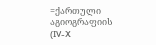=ქართული აგიოგრაფიის (IV-X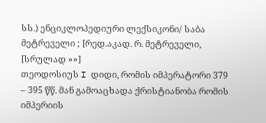სს.) ენციკლოპედიური ლექსიკონი/ საბა მეტრეველი ; [რედ.აკად. რ. მეტრეველი, [სრულად »»]
თეოდოსიუს I დიდი, რომის იმპერატორი 379 – 395 წწ. მან გამოაცხადა ქრისტიანობა რომის იმპერიის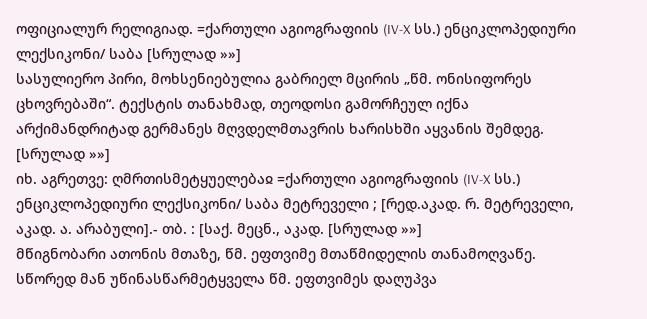ოფიციალურ რელიგიად. =ქართული აგიოგრაფიის (IV-X სს.) ენციკლოპედიური ლექსიკონი/ საბა [სრულად »»]
სასულიერო პირი, მოხსენიებულია გაბრიელ მცირის „წმ. ონისიფორეს ცხოვრებაში“. ტექსტის თანახმად, თეოდოსი გამორჩეულ იქნა არქიმანდრიტად გერმანეს მღვდელმთავრის ხარისხში აყვანის შემდეგ. [სრულად »»]
იხ. აგრეთვე: ღმრთისმეტყუელებაჲ =ქართული აგიოგრაფიის (IV-X სს.) ენციკლოპედიური ლექსიკონი/ საბა მეტრეველი ; [რედ.აკად. რ. მეტრეველი, აკად. ა. არაბული].- თბ. : [საქ. მეცნ., აკად. [სრულად »»]
მწიგნობარი ათონის მთაზე, წმ. ეფთვიმე მთაწმიდელის თანამოღვაწე. სწორედ მან უწინასწარმეტყველა წმ. ეფთვიმეს დაღუპვა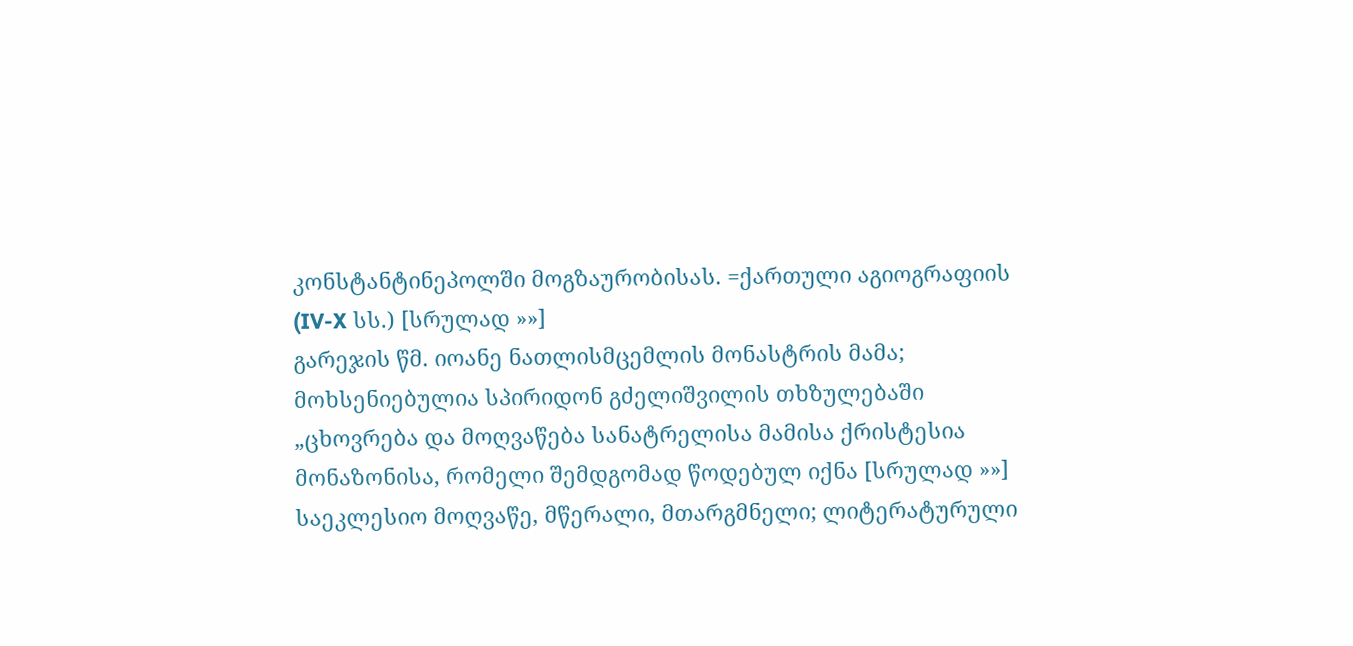კონსტანტინეპოლში მოგზაურობისას. =ქართული აგიოგრაფიის (IV-X სს.) [სრულად »»]
გარეჯის წმ. იოანე ნათლისმცემლის მონასტრის მამა; მოხსენიებულია სპირიდონ გძელიშვილის თხზულებაში „ცხოვრება და მოღვაწება სანატრელისა მამისა ქრისტესია მონაზონისა, რომელი შემდგომად წოდებულ იქნა [სრულად »»]
საეკლესიო მოღვაწე, მწერალი, მთარგმნელი; ლიტერატურული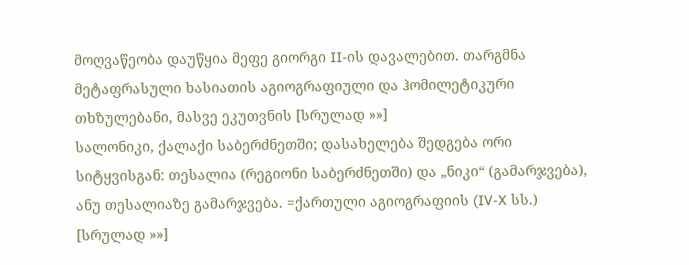მოღვაწეობა დაუწყია მეფე გიორგი II-ის დავალებით. თარგმნა მეტაფრასული ხასიათის აგიოგრაფიული და ჰომილეტიკური თხზულებანი, მასვე ეკუთვნის [სრულად »»]
სალონიკი, ქალაქი საბერძნეთში; დასახელება შედგება ორი სიტყვისგან: თესალია (რეგიონი საბერძნეთში) და „ნიკი“ (გამარჯვება), ანუ თესალიაზე გამარჯვება. =ქართული აგიოგრაფიის (IV-X სს.) [სრულად »»]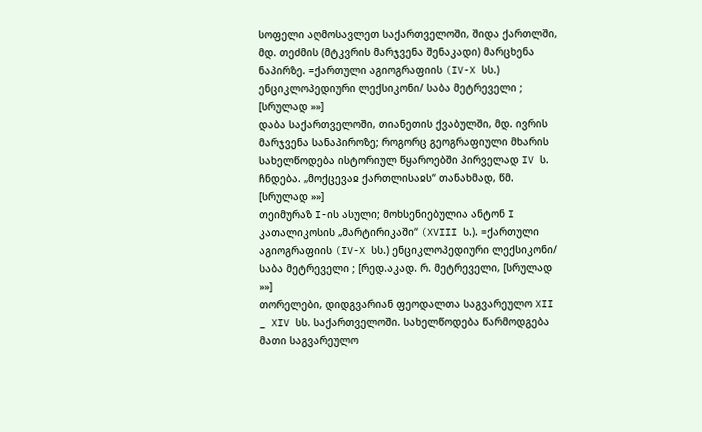სოფელი აღმოსავლეთ საქართველოში, შიდა ქართლში, მდ. თეძმის (მტკვრის მარჯვენა შენაკადი) მარცხენა ნაპირზე. =ქართული აგიოგრაფიის (IV-X სს.) ენციკლოპედიური ლექსიკონი/ საბა მეტრეველი ; [სრულად »»]
დაბა საქართველოში, თიანეთის ქვაბულში, მდ. ივრის მარჯვენა სანაპიროზე; როგორც გეოგრაფიული მხარის სახელწოდება ისტორიულ წყაროებში პირველად IV ს. ჩნდება. „მოქცევაჲ ქართლისაჲს“ თანახმად, წმ. [სრულად »»]
თეიმურაზ I-ის ასული; მოხსენიებულია ანტონ I კათალიკოსის „მარტირიკაში“ (XVIII ს.). =ქართული აგიოგრაფიის (IV-X სს.) ენციკლოპედიური ლექსიკონი/ საბა მეტრეველი ; [რედ.აკად. რ. მეტრეველი, [სრულად »»]
თორელები, დიდგვარიან ფეოდალთა საგვარეულო XII _ XIV სს. საქართველოში. სახელწოდება წარმოდგება მათი საგვარეულო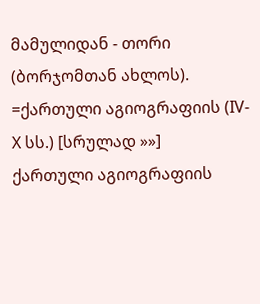მამულიდან - თორი (ბორჯომთან ახლოს). =ქართული აგიოგრაფიის (IV-X სს.) [სრულად »»]
ქართული აგიოგრაფიის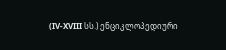(IV-XVIII სს.) ენციკლოპედიური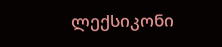ლექსიკონი